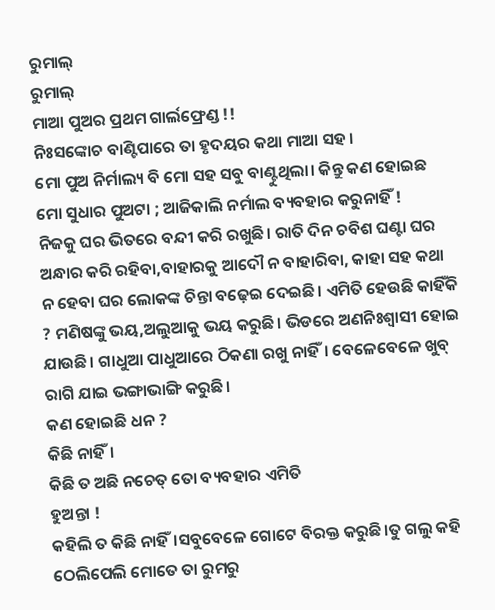ରୁମାଲ୍
ରୁମାଲ୍
ମାଆ ପୁଅର ପ୍ରଥମ ଗାର୍ଲଫ୍ରେଣ୍ଡ !!
ନିଃସଙ୍କୋଚ ବାଣ୍ଟିପାରେ ତା ହୃଦୟର କଥା ମାଆ ସହ ।
ମୋ ପୁଅ ନିର୍ମାଲ୍ୟ ବି ମୋ ସହ ସବୁ ବାଣ୍ଟୁଥିଲା। କିନ୍ତୁ କଣ ହୋଇଛ ମୋ ସୁଧାର ପୁଅଟା ; ଆଜିକାଲି ନର୍ମାଲ ବ୍ୟବହାର କରୁନାହିଁ !
ନିଜକୁ ଘର ଭିତରେ ବନ୍ଦୀ କରି ରଖୁଛି। ରାତି ଦିନ ଚବିଶ ଘଣ୍ଟା ଘର ଅନ୍ଧାର କରି ରହିବା,ବାହାରକୁ ଆଦୌ ନ ବାହାରିବା, କାହା ସହ କଥା ନ ହେବା ଘର ଲୋକଙ୍କ ଚିନ୍ତା ବଢ଼େଇ ଦେଇଛି। ଏମିତି ହେଉଛି କାହିଁକି ? ମଣିଷଙ୍କୁ ଭୟ,ଅଲୁଆକୁ ଭୟ କରୁଛି। ଭିଡରେ ଅଣନିଃଶ୍ଵାସୀ ହୋଇ ଯାଉଛି। ଗାଧୁଆ ପାଧୁଆରେ ଠିକଣା ରଖୁ ନାହିଁ। ବେଳେବେଳେ ଖୁବ୍ ରାଗି ଯାଇ ଭଙ୍ଗାଭାଙ୍ଗି କରୁଛି।
କଣ ହୋଇଛି ଧନ ?
କିଛି ନାହିଁ।
କିଛି ତ ଅଛି ନଚେତ୍ ତୋ ବ୍ୟବହାର ଏମିତି
ହୁଅନ୍ତା !
କହିଲି ତ କିଛି ନାହିଁ।ସବୁବେଳେ ଗୋଟେ ବିରକ୍ତ କରୁଛି।ତୁ ଗଲୁ କହି ଠେଲିପେଲି ମୋତେ ତା ରୁମରୁ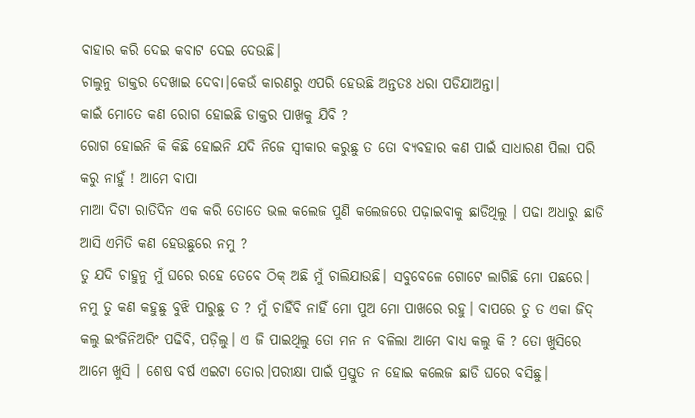ବାହାର କରି ଦେଇ କବାଟ ଦେଇ ଦେଉଛି।
ଚାଲୁନୁ ଡାକ୍ତର ଦେଖାଇ ଦେବା।କେଉଁ କାରଣରୁ ଏପରି ହେଉଛି ଅନ୍ତତଃ ଧରା ପଡିଯାଅନ୍ତା।
କାଇଁ ମୋତେ କଣ ରୋଗ ହୋଇଛି ଡାକ୍ତର ପାଖକୁ ଯିବି ?
ରୋଗ ହୋଇନି କି କିଛି ହୋଇନି ଯଦି ନିଜେ ସ୍ୱୀକାର କରୁଛୁ ତ ତୋ ବ୍ୟବହାର କଣ ପାଇଁ ସାଧାରଣ ପିଲା ପରି କରୁ ନାହୁଁ ! ଆମେ ବାପା
ମାଆ ଦିଟା ରାତିଦିନ ଏକ କରି ତୋତେ ଭଲ କଲେଜ ପୁଣି କଲେଜରେ ପଢ଼ାଇବାକୁ ଛାଡିଥିଲୁ । ପଢା ଅଧାରୁ ଛାଡି ଆସି ଏମିତି କଣ ହେଉଛୁରେ ନମୁ ?
ତୁ ଯଦି ଚାହୁନୁ ମୁଁ ଘରେ ରହେ ତେବେ ଠିକ୍ ଅଛି ମୁଁ ଚାଲିଯାଉଛି। ସବୁବେଳେ ଗୋଟେ ଲାଗିଛି ମୋ ପଛରେ।
ନମୁ ତୁ କଣ କହୁଛୁ ବୁଝି ପାରୁଛୁ ତ ? ମୁଁ ଚାହିଁବି ନାହିଁ ମୋ ପୁଅ ମୋ ପାଖରେ ରହୁ। ବାପରେ ତୁ ତ ଏକା ଜିଦ୍ କଲୁ ଇଂଜିନିଅରିଂ ପଢିବି, ପଡ଼ିଲୁ। ଏ ଜି ପାଇଥିଲୁ ତୋ ମନ ନ ବଳିଲା ଆମେ ବାଧ୍ୟ କଲୁ କି ? ତୋ ଖୁସିରେ ଆମେ ଖୁସି । ଶେଷ ବର୍ଷ ଏଇଟା ତୋର।ପରୀକ୍ଷା ପାଇଁ ପ୍ରସ୍ତୁତ ନ ହୋଇ କଲେଜ ଛାଡି ଘରେ ବସିଛୁ।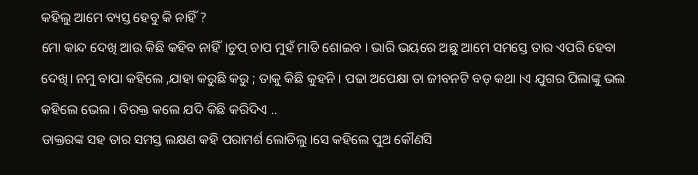କହିଲୁ ଆମେ ବ୍ୟସ୍ତ ହେବୁ କି ନାହିଁ ?
ମୋ କାନ୍ଦ ଦେଖି ଆଉ କିଛି କହିବ ନାହିଁ।ଚୁପ୍ ଚାପ ମୁହଁ ମାଡି ଶୋଇବ । ଭାରି ଭୟରେ ଅଛୁ ଆମେ ସମସ୍ତେ ତାର ଏପରି ହେବା ଦେଖି। ନମୁ ବାପା କହିଲେ ,ଯାହା କରୁଛି କରୁ ; ତାକୁ କିଛି କୁହନି । ପଢା ଅପେକ୍ଷା ତା ଜୀବନଟି ବଡ଼ କଥା ।ଏ ଯୁଗର ପିଲାଙ୍କୁ ଭଲ କହିଲେ ଭେଲ। ବିରକ୍ତ କଲେ ଯଦି କିଛି କରିଦିଏ ..
ଡାକ୍ତରଙ୍କ ସହ ତାର ସମସ୍ତ ଲକ୍ଷଣ କହି ପରାମର୍ଶ ଲୋଡିଲୁ।ସେ କହିଲେ ପୁଅ କୌଣସି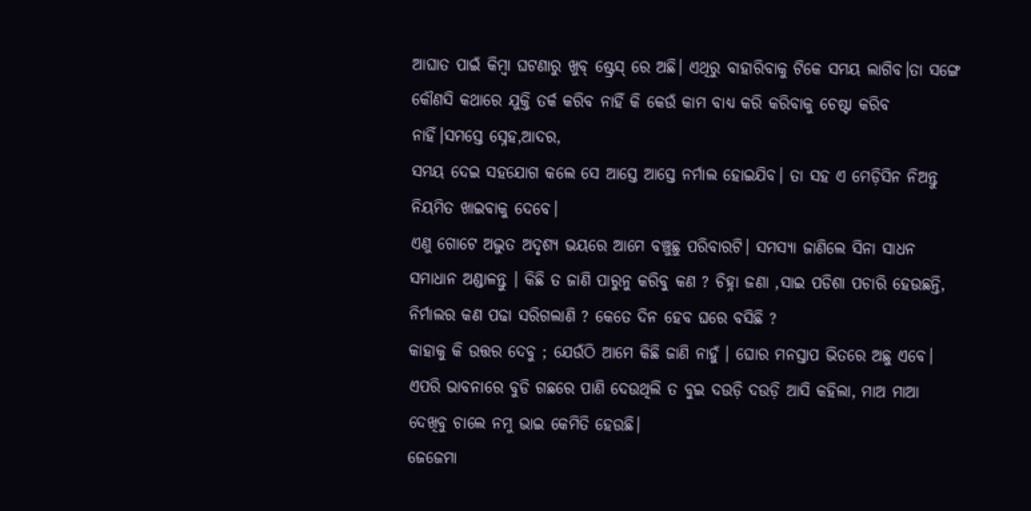ଆଘାତ ପାଇଁ କିମ୍ବା ଘଟଣାରୁ ଖୁବ୍ ଷ୍ଟ୍ରେସ୍ ରେ ଅଛି। ଏଥିରୁ ବାହାରିବାକୁ ଟିକେ ସମୟ ଲାଗିବ।ତା ସଙ୍ଗେ କୌଣସି କଥାରେ ଯୁକ୍ତି ତର୍କ କରିବ ନାହିଁ କି କେଉଁ କାମ ବାଧ୍ୟ କରି କରିବାକୁ ଚେଷ୍ଟା କରିବ ନାହିଁ।ସମସ୍ତେ ସ୍ନେହ,ଆଦର,
ସମୟ ଦେଇ ସହଯୋଗ କଲେ ସେ ଆସ୍ତେ ଆସ୍ତେ ନର୍ମାଲ ହୋଇଯିବ। ତା ସହ ଏ ମେଡ଼ିସିନ ନିଅନ୍ତୁ ନିୟମିତ ଖାଇବାକୁ ଦେବେ।
ଏଣୁ ଗୋଟେ ଅଦ୍ଭୁତ ଅଦୃଶ୍ୟ ଭୟରେ ଆମେ ବଞ୍ଚୁଛୁ ପରିବାରଟି। ସମସ୍ୟା ଜାଣିଲେ ସିନା ସାଧନ ସମାଧାନ ଅଣ୍ଡାଳନ୍ତୁ । କିଛି ତ ଜାଣି ପାରୁନୁ କରିବୁ କଣ ? ଚିହ୍ନା ଜଣା ,ସାଇ ପଡିଶା ପଚାରି ହେଉଛନ୍ତି, ନିର୍ମାଲର କଣ ପଢା ସରିଗଲାଣି ? କେତେ ଦିନ ହେବ ଘରେ ବସିଛି ?
କାହାକୁ କି ଉତ୍ତର ଦେବୁ ; ଯେଉଁଠି ଆମେ କିଛି ଜାଣି ନାହୁଁ । ଘୋର ମନସ୍ତାପ ଭିତରେ ଅଛୁ ଏବେ। ଏପରି ଭାବନାରେ ବୁଡି ଗଛରେ ପାଣି ଦେଉଥିଲି ତ ବୁଇ ଦଉଡ଼ି ଦଉଡ଼ି ଆସି କହିଲା, ମାଅ ମାଆ ଦେଖିବୁ ଚାଲେ ନମୁ ଭାଇ କେମିତି ହେଉଛି।
ଜେଜେମା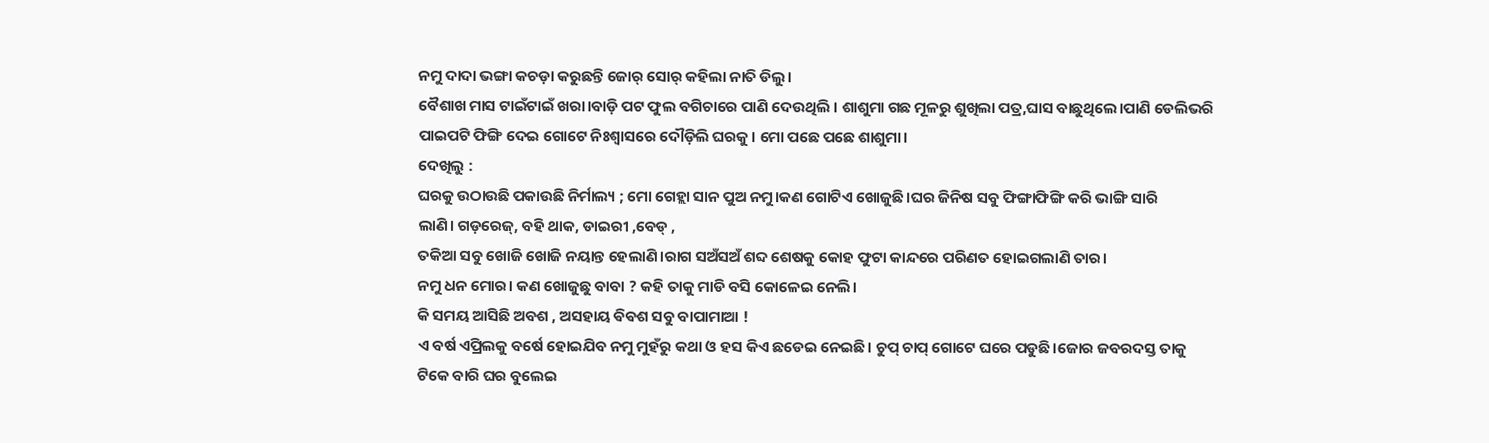ନମୁ ଦାଦା ଭଙ୍ଗା କଚଡ଼ା କରୁଛନ୍ତି ଜୋର୍ ସୋର୍ କହିଲା ନାତି ଡିଲୁ।
ବୈଶାଖ ମାସ ଟାଇଁଟାଇଁ ଖରା।ବାଡ଼ି ପଟ ଫୁଲ ବଗିଚାରେ ପାଣି ଦେଉଥିଲି । ଶାଶୁମା ଗଛ ମୂଳରୁ ଶୁଖିଲା ପତ୍ର,ଘାସ ବାଛୁଥିଲେ।ପାଣି ଡେଲିଭରି ପାଇପଟି ଫିଙ୍ଗି ଦେଇ ଗୋଟେ ନିଃଶ୍ବାସରେ ଦୌଡ଼ିଲି ଘରକୁ। ମୋ ପଛେ ପଛେ ଶାଶୁମା।
ଦେଖିଲୁ :
ଘରକୁ ଉଠାଉଛି ପକାଉଛି ନିର୍ମାଲ୍ୟ ; ମୋ ଗେହ୍ଲା ସାନ ପୁଅ ନମୁ।କଣ ଗୋଟିଏ ଖୋଜୁଛି।ଘର ଜିନିଷ ସବୁ ଫିଙ୍ଗାଫିଙ୍ଗି କରି ଭାଙ୍ଗି ସାରି
ଲାଣି। ଗଡ଼ରେଜ୍, ବହି ଥାକ, ଡାଇରୀ ,ବେଡ୍ ,
ତକିଆ ସବୁ ଖୋଜି ଖୋଜି ନୟାନ୍ତ ହେଲାଣି।ରାଗ ସଅଁସଅଁ ଶବ୍ଦ ଶେଷକୁ କୋହ ଫୁଟା କାନ୍ଦରେ ପରିଣତ ହୋଇଗଲାଣି ତାର।
ନମୁ ଧନ ମୋର। କଣ ଖୋଜୁଛୁ ବାବା ? କହି ତାକୁ ମାଡି ବସି କୋଳେଇ ନେଲି।
କି ସମୟ ଆସିଛି ଅବଶ , ଅସହାୟ ଵିଵଶ ସବୁ ବାପାମାଆ !
ଏ ବର୍ଷ ଏପ୍ରିଲକୁ ବର୍ଷେ ହୋଇଯିବ ନମୁ ମୁହଁରୁ କଥା ଓ ହସ କିଏ ଛଡେଇ ନେଇଛି। ଚୁପ୍ ଚାପ୍ ଗୋଟେ ଘରେ ପଡୁଛି।ଜୋର ଜବରଦସ୍ତ ତାକୁ ଟିକେ ବାରି ଘର ବୁଲେଇ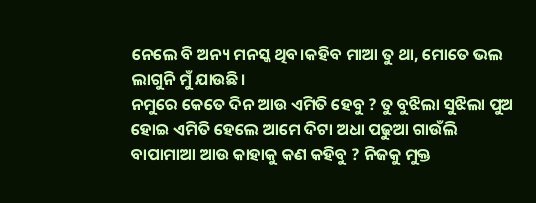ନେଲେ ବି ଅନ୍ୟ ମନସ୍କ ଥିବ।କହିବ ମାଆ ତୁ ଥା, ମୋତେ ଭଲ ଲାଗୁନି ମୁଁ ଯାଉଛି।
ନମୁରେ କେତେ ଦିନ ଆଉ ଏମିତି ହେବୁ ? ତୁ ବୁଝିଲା ସୁଝିଲା ପୁଅ ହୋଇ ଏମିତି ହେଲେ ଆମେ ଦିଟା ଅଧା ପଢୁଆ ଗାଉଁଲି ବାପାମାଆ ଆଉ କାହାକୁ କଣ କହିବୁ ? ନିଜକୁ ମୁକ୍ତ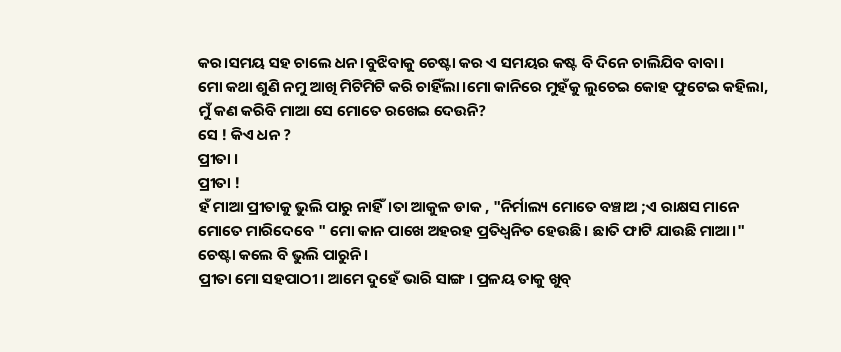କର।ସମୟ ସହ ଚାଲେ ଧନ।ବୁଝିବାକୁ ଚେଷ୍ଟା କର ଏ ସମୟର କଷ୍ଟ ବି ଦିନେ ଚାଲିଯିବ ବାବା।
ମୋ କଥା ଶୁଣି ନମୁ ଆଖି ମିଟିମିଟି କରି ଚାହିଁଲା।ମୋ କାନିରେ ମୁହଁକୁ ଲୁଚେଇ କୋହ ଫୁଟେଇ କହିଲା, ମୁଁ କଣ କରିବି ମାଆ ସେ ମୋତେ ରଖେଇ ଦେଉନି?
ସେ ! କିଏ ଧନ ?
ପ୍ରୀତା ।
ପ୍ରୀତା !
ହଁ ମାଆ ପ୍ରୀତାକୁ ଭୁଲି ପାରୁ ନାହିଁ।ତା ଆକୁଳ ଡାକ , "ନିର୍ମାଲ୍ୟ ମୋତେ ବଞ୍ଚାଅ ;ଏ ରାକ୍ଷସ ମାନେ ମୋତେ ମାରିଦେବେ " ମୋ କାନ ପାଖେ ଅହରହ ପ୍ରତିଧ୍ୱନିତ ହେଉଛି। ଛାତି ଫାଟି ଯାଉଛି ମାଆ।" ଚେଷ୍ଟା କଲେ ବି ଭୁଲି ପାରୁନି।
ପ୍ରୀତା ମୋ ସହପାଠୀ। ଆମେ ଦୁହେଁ ଭାରି ସାଙ୍ଗ । ପ୍ରଳୟ ତାକୁ ଖୁବ୍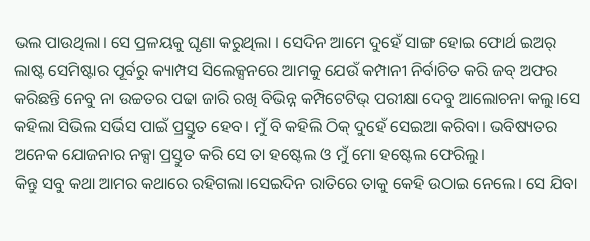ଭଲ ପାଉଥିଲା। ସେ ପ୍ରଳୟକୁ ଘୃଣା କରୁଥିଲା । ସେଦିନ ଆମେ ଦୁହେଁ ସାଙ୍ଗ ହୋଇ ଫୋର୍ଥ ଇଅର୍ ଲାଷ୍ଟ ସେମିଷ୍ଟାର ପୂର୍ବରୁ କ୍ୟାମ୍ପସ ସିଲେକ୍ସନରେ ଆମକୁ ଯେଉଁ କମ୍ପାନୀ ନିର୍ବାଚିତ କରି ଜବ୍ ଅଫର କରିଛନ୍ତି ନେବୁ ନା ଉଚ୍ଚତର ପଢା ଜାରି ରଖି ବିଭିନ୍ନ କମ୍ପିଟେଟିଭ୍ ପରୀକ୍ଷା ଦେବୁ ଆଲୋଚନା କଲୁ।ସେ କହିଲା ସିଭିଲ ସର୍ଭିସ ପାଇଁ ପ୍ରସ୍ତୁତ ହେବ। ମୁଁ ବି କହିଲି ଠିକ୍ ଦୁହେଁ ସେଇଆ କରିବା। ଭବିଷ୍ୟତର ଅନେକ ଯୋଜନାର ନକ୍ସା ପ୍ରସ୍ତୁତ କରି ସେ ତା ହଷ୍ଟେଲ ଓ ମୁଁ ମୋ ହଷ୍ଟେଲ ଫେରିଲୁ।
କିନ୍ତୁ ସବୁ କଥା ଆମର କଥାରେ ରହିଗଲା।ସେଇଦିନ ରାତିରେ ତାକୁ କେହି ଉଠାଇ ନେଲେ। ସେ ଯିବା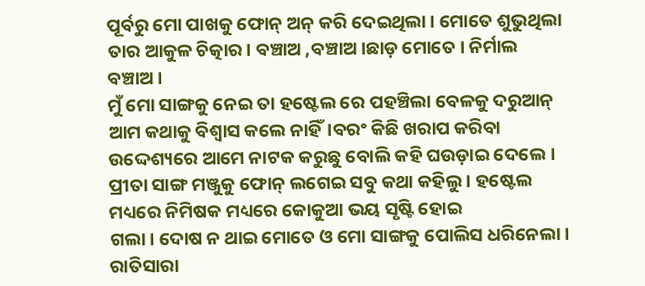ପୂର୍ବରୁ ମୋ ପାଖକୁ ଫୋନ୍ ଅନ୍ କରି ଦେଇଥିଲା । ମୋତେ ଶୁଭୁଥିଲା ତାର ଆକୁଳ ଚିତ୍କାର। ବଞ୍ଚାଅ ,ବଞ୍ଚାଅ।ଛାଡ଼ ମୋତେ । ନିର୍ମାଲ ବଞ୍ଚାଅ।
ମୁଁ ମୋ ସାଙ୍ଗକୁ ନେଇ ତା ହଷ୍ଟେଲ ରେ ପହଞ୍ଚିଲା ବେଳକୁ ଦରୁଆନ୍ ଆମ କଥାକୁ ବିଶ୍ବାସ କଲେ ନାହିଁ।ବରଂ କିଛି ଖରାପ କରିବା ଉଦ୍ଦେଶ୍ୟରେ ଆମେ ନାଟକ କରୁଛୁ ବୋଲି କହି ଘଉଡ଼ାଇ ଦେଲେ। ପ୍ରୀତା ସାଙ୍ଗ ମଞ୍ଜୁକୁ ଫୋନ୍ ଲଗେଇ ସବୁ କଥା କହିଲୁ । ହଷ୍ଟେଲ ମଧ୍ୟରେ ନିମିଷକ ମଧ୍ୟରେ କୋକୁଆ ଭୟ ସୃଷ୍ଟି ହୋଇ
ଗଲା। ଦୋଷ ନ ଥାଇ ମୋତେ ଓ ମୋ ସାଙ୍ଗକୁ ପୋଲିସ ଧରିନେଲା। ରାତିସାରା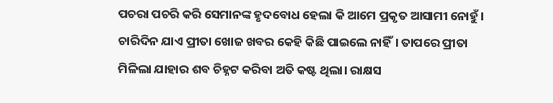ପଚରା ପଚରି କରି ସେମାନଙ୍କ ହୃଦବୋଧ ହେଲା କି ଆମେ ପ୍ରକୃତ ଆସାମୀ ନୋହୁଁ ।
ଚାରିଦିନ ଯାଏ ପ୍ରୀତା ଖୋଜ ଖବର କେହି କିଛି ପାଇଲେ ନାହିଁ। ତାପରେ ପ୍ରୀତା ମିଳିଲା ଯାହାର ଶବ ଚିହ୍ନଟ କରିବା ଅତି କଷ୍ଟ ଥିଲା। ରାକ୍ଷସ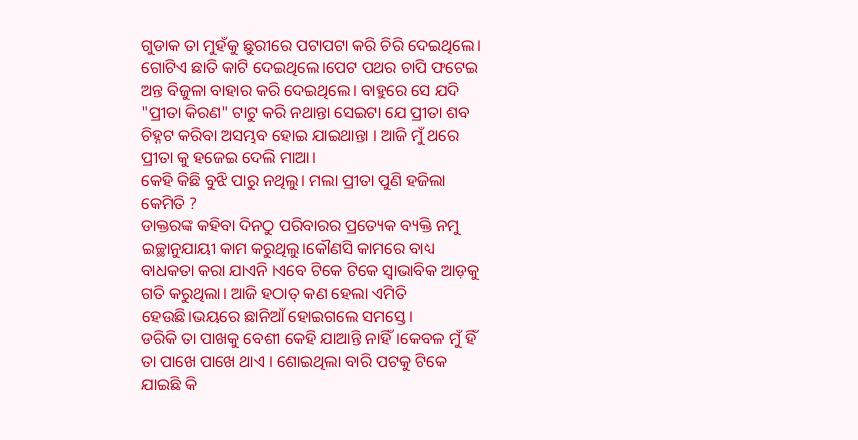ଗୁଡାକ ତା ମୁହଁକୁ ଛୁରୀରେ ପଟାପଟା କରି ଚିରି ଦେଇଥିଲେ। ଗୋଟିଏ ଛାତି କାଟି ଦେଇଥିଲେ।ପେଟ ପଥର ଚାପି ଫଟେଇ ଅନ୍ତ ବିଜୁଳା ବାହାର କରି ଦେଇଥିଲେ। ବାହୁରେ ସେ ଯଦି "ପ୍ରୀତା କିରଣ" ଟାଟୁ କରି ନଥାନ୍ତା ସେଇଟା ଯେ ପ୍ରୀତା ଶବ ଚିହ୍ନଟ କରିବା ଅସମ୍ଭବ ହୋଇ ଯାଇଥାନ୍ତା । ଆଜି ମୁଁ ଥରେ ପ୍ରୀତା କୁ ହଜେଇ ଦେଲି ମାଆ।
କେହି କିଛି ବୁଝି ପାରୁ ନଥିଲୁ। ମଲା ପ୍ରୀତା ପୁଣି ହଜିଲା କେମିତି ?
ଡାକ୍ତରଙ୍କ କହିବା ଦିନଠୁ ପରିବାରର ପ୍ରତ୍ୟେକ ବ୍ୟକ୍ତି ନମୁ ଇଚ୍ଛାନୁଯାୟୀ କାମ କରୁଥିଲୁ।କୌଣସି କାମରେ ବାଧ୍ୟ ବାଧକତା କରା ଯାଏନି ।ଏବେ ଟିକେ ଟିକେ ସ୍ୱାଭାବିକ ଆଡ଼କୁ ଗତି କରୁଥିଲା। ଆଜି ହଠାତ୍ କଣ ହେଲା ଏମିତି ହେଉଛି।ଭୟରେ ଛାନିଆଁ ହୋଇଗଲେ ସମସ୍ତେ।
ଡରିକି ତା ପାଖକୁ ବେଶୀ କେହି ଯାଆନ୍ତି ନାହିଁ।କେବଳ ମୁଁ ହିଁ ତା ପାଖେ ପାଖେ ଥାଏ । ଶୋଇଥିଲା ବାରି ପଟକୁ ଟିକେ ଯାଇଛି କି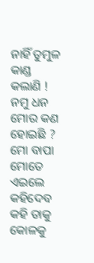ନାହିଁ ତୁମୁଳ କାଣ୍ଡ କଲାଣି !
ନମୁ ଧନ ମୋର କଣ ହୋଇଛି ? ମୋ ବାପା ମୋତେ ଏଇଲେ କହିଦେବ କହି ତାକୁ କୋଳକୁ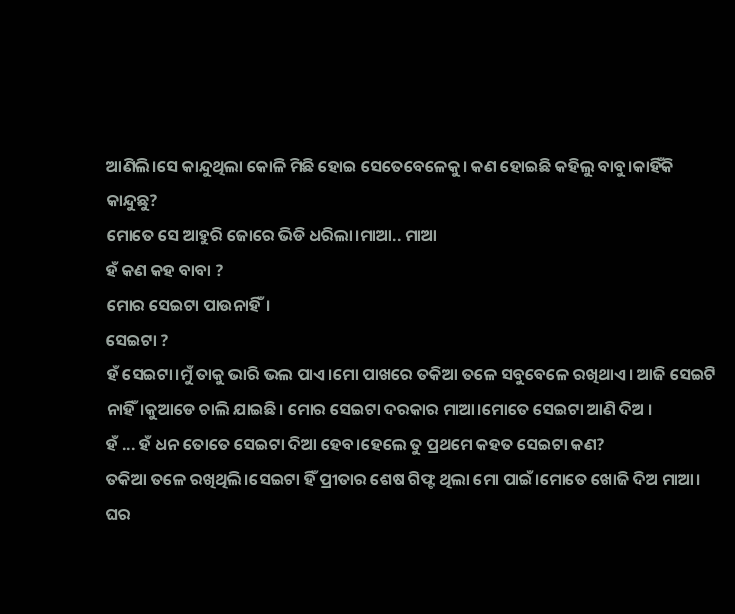ଆଣିଲି।ସେ କାନ୍ଦୁଥିଲା କୋଳି ମିଛି ହୋଇ ସେତେବେଳେକୁ। କଣ ହୋଇଛି କହିଲୁ ବାବୁ।କାହିଁକି କାନ୍ଦୁଛୁ?
ମୋତେ ସେ ଆହୁରି ଜୋରେ ଭିଡି ଧରିଲା।ମାଆ.. ମାଆ
ହଁ କଣ କହ ବାବା ?
ମୋର ସେଇଟା ପାଉନାହିଁ।
ସେଇଟା ?
ହଁ ସେଇଟା।ମୁଁ ତାକୁ ଭାରି ଭଲ ପାଏ।ମୋ ପାଖରେ ତକିଆ ତଳେ ସବୁବେଳେ ରଖିଥାଏ। ଆଜି ସେଇଟି ନାହିଁ।କୁଆଡେ ଚାଲି ଯାଇଛି। ମୋର ସେଇଟା ଦରକାର ମାଆ।ମୋତେ ସେଇଟା ଆଣି ଦିଅ ।
ହଁ ... ହଁ ଧନ ତୋତେ ସେଇଟା ଦିଆ ହେବ।ହେଲେ ତୁ ପ୍ରଥମେ କହତ ସେଇଟା କଣ?
ତକିଆ ତଳେ ରଖିଥିଲି।ସେଇଟା ହିଁ ପ୍ରୀତାର ଶେଷ ଗିଫ୍ଟ ଥିଲା ମୋ ପାଇଁ।ମୋତେ ଖୋଜି ଦିଅ ମାଆ।
ଘର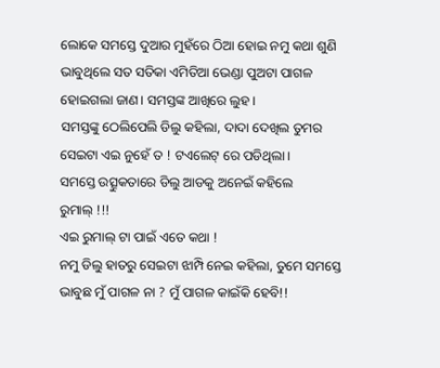ଲୋକେ ସମସ୍ତେ ଦୁଆର ମୁହଁରେ ଠିଆ ହୋଇ ନମୁ କଥା ଶୁଣି ଭାବୁଥିଲେ ସତ ସତିକା ଏମିତିଆ ଭେଣ୍ଡା ପୁଅଟା ପାଗଳ ହୋଇଗଲା ଜାଣ। ସମସ୍ତଙ୍କ ଆଖିରେ ଲୁହ।
ସମସ୍ତଙ୍କୁ ଠେଲିପେଲି ଡିଲୁ କହିଲା, ଦାଦା ଦେଖିଲ ତୁମର ସେଇଟା ଏଇ ନୁହେଁ ତ ! ଟଏଲେଟ୍ ରେ ପଡିଥିଲା।
ସମସ୍ତେ ଉତ୍ସୁକତାରେ ଡିଲୁ ଆଡକୁ ଅନେଇଁ କହିଲେ
ରୁମାଲ୍ !!!
ଏଇ ରୁମାଲ୍ ଟା ପାଇଁ ଏତେ କଥା !
ନମୁ ଡିଲୁ ହାତରୁ ସେଇଟା ଝାମ୍ପି ନେଇ କହିଲା, ତୁମେ ସମସ୍ତେ ଭାବୁଛ ମୁଁ ପାଗଳ ନା ? ମୁଁ ପାଗଳ କାଇଁକି ହେବି!!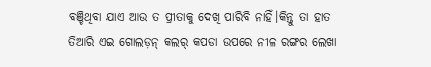ବଞ୍ଚିଥିବା ଯାଏ ଆଉ ତ ପ୍ରୀତାକୁ ଦେଖି ପାରିବି ନାହିଁ।କିନ୍ତୁ ତା ହାତ ତିଆରି ଏଇ ଗୋଲଡ଼ନ୍ କଲର୍ କପଡା ଉପରେ ନୀଳ ରଙ୍ଗର ଲେଖା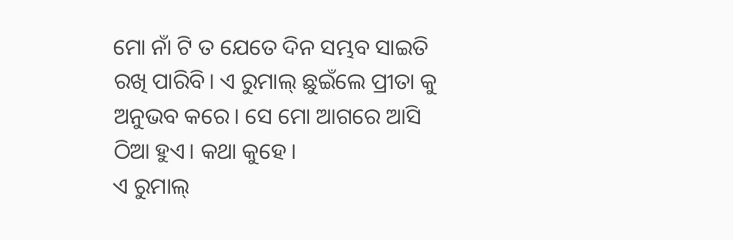ମୋ ନାଁ ଟି ତ ଯେତେ ଦିନ ସମ୍ଭବ ସାଇତି ରଖି ପାରିବି। ଏ ରୁମାଲ୍ ଛୁଇଁଲେ ପ୍ରୀତା କୁ ଅନୁଭବ କରେ। ସେ ମୋ ଆଗରେ ଆସି ଠିଆ ହୁଏ। କଥା କୁହେ।
ଏ ରୁମାଲ୍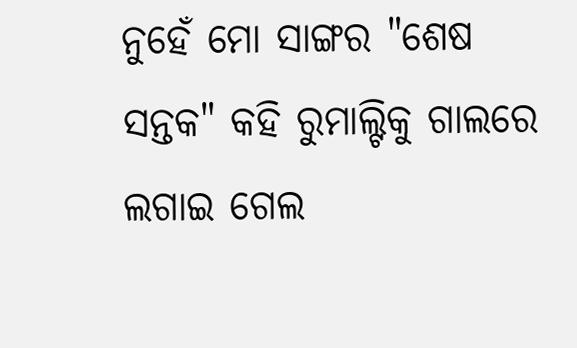ନୁହେଁ ମୋ ସାଙ୍ଗର "ଶେଷ ସନ୍ତକ" କହି ରୁମାଲ୍ଟିକୁ ଗାଲରେ ଲଗାଇ ଗେଲ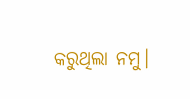କରୁଥିଲା ନମୁ।